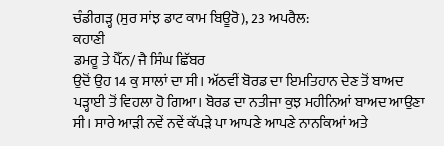ਚੰਡੀਗੜ੍ਹ (ਸੁਰ ਸਾਂਝ ਡਾਟ ਕਾਮ ਬਿਊਰੋ), 23 ਅਪਰੈਲ:
ਕਹਾਣੀ
ਡਮਰੂ ਤੇ ਪੈੱਨ/ ਜੈ ਸਿੰਘ ਛਿੱਬਰ
ਉਦੋਂ ਉਹ 14 ਕੁ ਸਾਲਾਂ ਦਾ ਸੀ। ਅੱਠਵੀਂ ਬੋਰਡ ਦਾ ਇਮਤਿਹਾਨ ਦੇਣ ਤੋਂ ਬਾਅਦ ਪੜ੍ਹਾਈ ਤੋਂ ਵਿਹਲਾ ਹੋ ਗਿਆ। ਬੋਰਡ ਦਾ ਨਤੀਜਾ ਕੁਝ ਮਹੀਨਿਆਂ ਬਾਅਦ ਆਉਣਾ ਸੀ। ਸਾਰੇ ਆੜੀ ਨਵੇਂ ਨਵੇਂ ਕੱਪੜੇ ਪਾ ਆਪਣੇ ਆਪਣੇ ਨਾਨਕਿਆਂ ਅਤੇ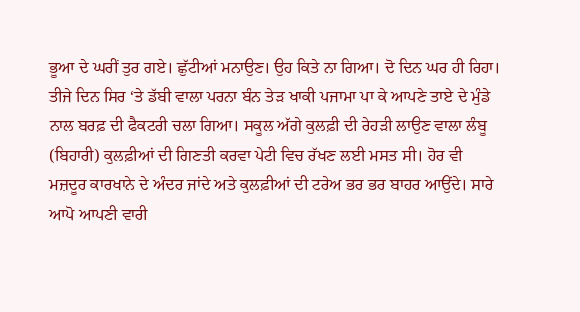ਭੂਆ ਦੇ ਘਰੀਂ ਤੁਰ ਗਏ। ਛੁੱਟੀਆਂ ਮਨਾਉਣ। ਉਹ ਕਿਤੇ ਨਾ ਗਿਆ। ਦੋ ਦਿਨ ਘਰ ਹੀ ਰਿਹਾ। ਤੀਜੇ ਦਿਨ ਸਿਰ ‘ਤੇ ਡੱਬੀ ਵਾਲਾ ਪਰਨਾ ਬੰਨ ਤੇੜ ਖਾਕੀ ਪਜਾਮਾ ਪਾ ਕੇ ਆਪਣੇ ਤਾਏ ਦੇ ਮੁੰਡੇ ਨਾਲ ਬਰਫ਼ ਦੀ ਫੈਕਟਰੀ ਚਲਾ ਗਿਆ। ਸਕੂਲ ਅੱਗੇ ਕੁਲਫ਼ੀ ਦੀ ਰੇਹੜੀ ਲਾਉਣ ਵਾਲਾ ਲੰਬੂ (ਬਿਹਾਰੀ) ਕੁਲਫ਼ੀਆਂ ਦੀ ਗਿਣਤੀ ਕਰਵਾ ਪੇਟੀ ਵਿਚ ਰੱਖਣ ਲਈ ਮਸਤ ਸੀ। ਹੋਰ ਵੀ ਮਜ਼ਦੂਰ ਕਾਰਖਾਨੇ ਦੇ ਅੰਦਰ ਜਾਂਦੇ ਅਤੇ ਕੁਲਫ਼ੀਆਂ ਦੀ ਟਰੇਅ ਭਰ ਭਰ ਬਾਹਰ ਆਉਂਦੇ। ਸਾਰੇ ਆਪੋ ਆਪਣੀ ਵਾਰੀ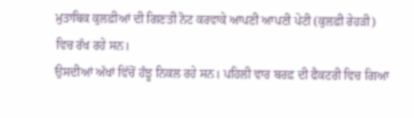ਮੁਤਾਬਿਕ ਕੁਲਫ਼ੀਆਂ ਦੀ ਗਿਣਤੀ ਨੋਟ ਕਰਵਾਕੇ ਆਪਣੀ ਆਪਣੀ ਪੇਟੀ (ਕੁਲਫ਼ੀ ਰੇਹੜੀ) ਵਿਚ ਰੱਖ ਰਹੇ ਸਨ।
ਉਸਦੀਆਂ ਅੱਖਾਂ ਵਿੱਚੋਂ ਹੰਝੂ ਨਿਕਲ ਰਹੇ ਸਨ। ਪਹਿਲੀ ਵਾਰ ਬਰਫ਼ ਦੀ ਫੈਕਟਰੀ ਵਿਚ ਗਿਆ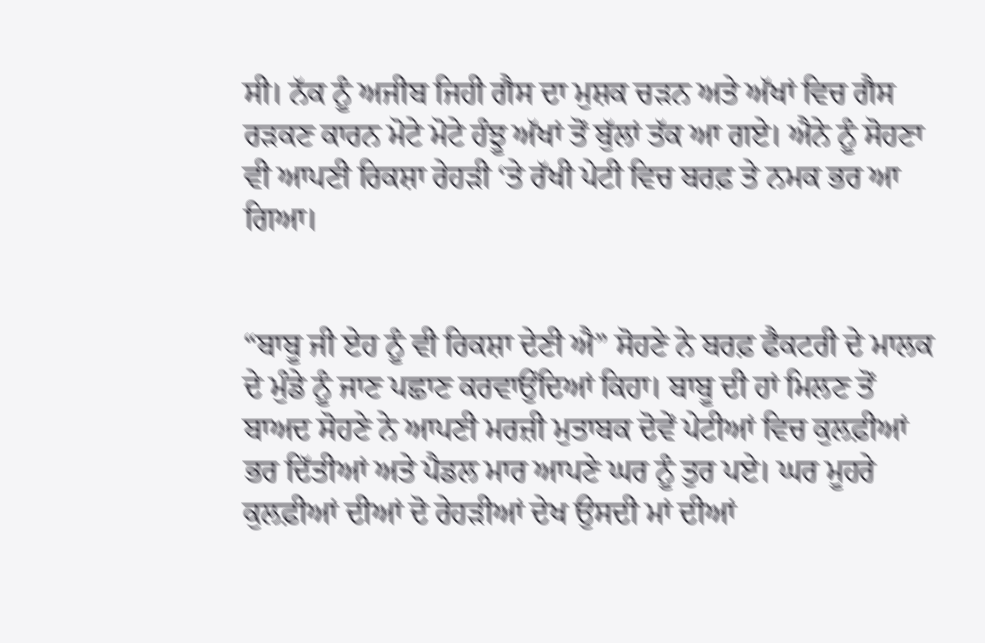ਸੀ। ਨੱਕ ਨੂੰ ਅਜੀਬ ਜਿਹੀ ਗੈਸ ਦਾ ਮੁਸ਼ਕ ਚੜਨ ਅਤੇ ਅੱਖਾਂ ਵਿਚ ਗੈਸ ਰੜਕਣ ਕਾਰਨ ਮੋਟੇ ਮੋਟੇ ਹੰਝੂ ਅੱਖਾਂ ਤੋਂ ਬੁੱਲਾਂ ਤੱਕ ਆ ਗਏ। ਐਨੇ ਨੂੰ ਸੋਹਣਾ ਵੀ ਆਪਣੀ ਰਿਕਸ਼ਾ ਰੇਹੜੀ ‘ਤੇ ਰੱਖੀ ਪੇਟੀ ਵਿਚ ਬਰਫ਼ ਤੇ ਨਮਕ ਭਰ ਆ ਗਿਆ।


“ਬਾਬੂ ਜੀ ਏਹ ਨੂੰ ਵੀ ਰਿਕਸ਼ਾ ਦੇਣੀ ਐ” ਸੋਹਣੇ ਨੇ ਬਰਫ਼ ਫੈਕਟਰੀ ਦੇ ਮਾਲਕ ਦੇ ਮੁੰਡੇ ਨੂੰ ਜਾਣ ਪਛਾਣ ਕਰਵਾਉਂਦਿਆਂ ਕਿਹਾ। ਬਾਬੂ ਦੀ ਹਾਂ ਮਿਲਣ ਤੋਂ ਬਾਅਦ ਸੋਹਣੇ ਨੇ ਆਪਣੀ ਮਰਜ਼ੀ ਮੁਤਾਬਕ ਦੋਵੇਂ ਪੇਟੀਆਂ ਵਿਚ ਕੁਲਫ਼ੀਆਂ ਭਰ ਦਿੱਤੀਆਂ ਅਤੇ ਪੈਡਲ ਮਾਰ ਆਪਣੇ ਘਰ ਨੂੰ ਤੁਰ ਪਏ। ਘਰ ਮੂਹਰੇ ਕੁਲਫ਼ੀਆਂ ਦੀਆਂ ਦੋ ਰੇਹੜੀਆਂ ਦੇਖ ਉਸਦੀ ਮਾਂ ਦੀਆਂ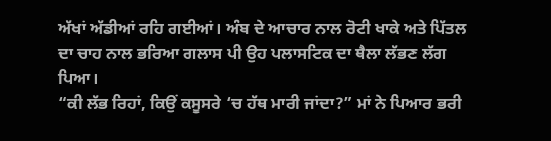ਅੱਖਾਂ ਅੱਡੀਆਂ ਰਹਿ ਗਈਆਂ। ਅੰਬ ਦੇ ਆਚਾਰ ਨਾਲ ਰੋਟੀ ਖਾਕੇ ਅਤੇ ਪਿੱਤਲ ਦਾ ਚਾਹ ਨਾਲ ਭਰਿਆ ਗਲਾਸ ਪੀ ਉਹ ਪਲਾਸਟਿਕ ਦਾ ਥੈਲਾ ਲੱਭਣ ਲੱਗ ਪਿਆ।
“ਕੀ ਲੱਭ ਰਿਹਾਂ, ਕਿਉਂ ਕਸੂਸਰੇ ‘ਚ ਹੱਥ ਮਾਰੀ ਜਾਂਦਾ?” ਮਾਂ ਨੇ ਪਿਆਰ ਭਰੀ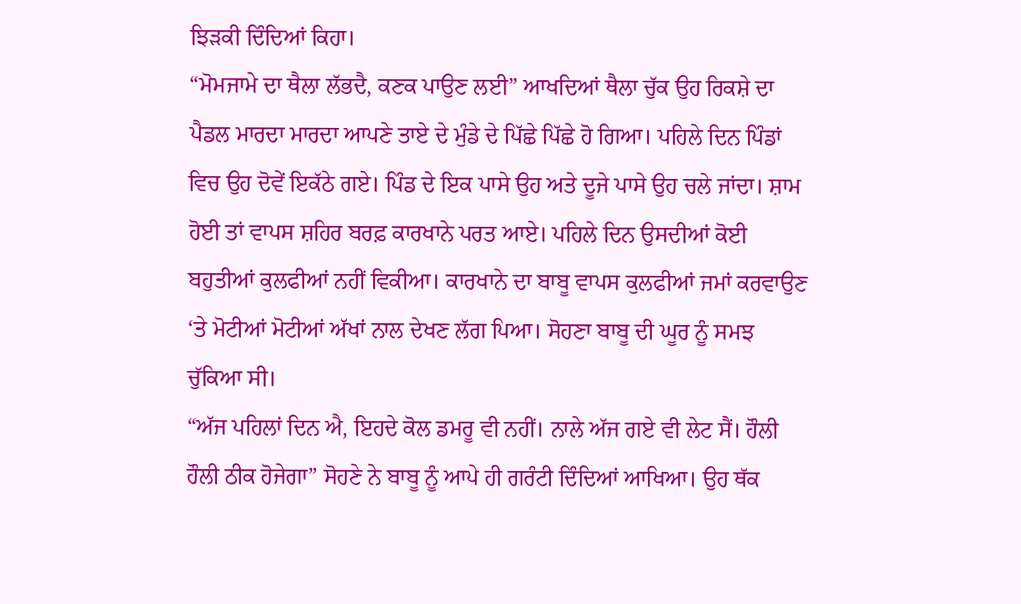ਝਿੜਕੀ ਦਿੰਦਿਆਂ ਕਿਹਾ।
“ਮੋਮਜਾਮੇ ਦਾ ਥੈਲਾ ਲੱਭਦੈ, ਕਣਕ ਪਾਉਣ ਲਈ” ਆਖਦਿਆਂ ਥੈਲਾ ਚੁੱਕ ਉਹ ਰਿਕਸ਼ੇ ਦਾ ਪੈਡਲ ਮਾਰਦਾ ਮਾਰਦਾ ਆਪਣੇ ਤਾਏ ਦੇ ਮੁੰਡੇ ਦੇ ਪਿੱਛੇ ਪਿੱਛੇ ਹੋ ਗਿਆ। ਪਹਿਲੇ ਦਿਨ ਪਿੰਡਾਂ ਵਿਚ ਉਹ ਦੋਵੇਂ ਇਕੱਠੇ ਗਏ। ਪਿੰਡ ਦੇ ਇਕ ਪਾਸੇ ਉਹ ਅਤੇ ਦੂਜੇ ਪਾਸੇ ਉਹ ਚਲੇ ਜਾਂਦਾ। ਸ਼ਾਮ ਹੋਈ ਤਾਂ ਵਾਪਸ ਸ਼ਹਿਰ ਬਰਫ਼ ਕਾਰਖਾਨੇ ਪਰਤ ਆਏ। ਪਹਿਲੇ ਦਿਨ ਉਸਦੀਆਂ ਕੋਈ ਬਹੁਤੀਆਂ ਕੁਲਫੀਆਂ ਨਹੀਂ ਵਿਕੀਆ। ਕਾਰਖਾਨੇ ਦਾ ਬਾਬੂ ਵਾਪਸ ਕੁਲਫੀਆਂ ਜਮਾਂ ਕਰਵਾਉਣ ‘ਤੇ ਮੋਟੀਆਂ ਮੋਟੀਆਂ ਅੱਖਾਂ ਨਾਲ ਦੇਖਣ ਲੱਗ ਪਿਆ। ਸੋਹਣਾ ਬਾਬੂ ਦੀ ਘੂਰ ਨੂੰ ਸਮਝ ਚੁੱਕਿਆ ਸੀ।
“ਅੱਜ ਪਹਿਲਾਂ ਦਿਨ ਐ, ਇਹਦੇ ਕੋਲ ਡਮਰੂ ਵੀ ਨਹੀਂ। ਨਾਲੇ ਅੱਜ ਗਏ ਵੀ ਲੇਟ ਸੈਂ। ਹੌਲੀ ਹੌਲੀ ਠੀਕ ਹੋਜੇਗਾ” ਸੋਹਣੇ ਨੇ ਬਾਬੂ ਨੂੰ ਆਪੇ ਹੀ ਗਰੰਟੀ ਦਿੰਦਿਆਂ ਆਖਿਆ। ਉਹ ਥੱਕ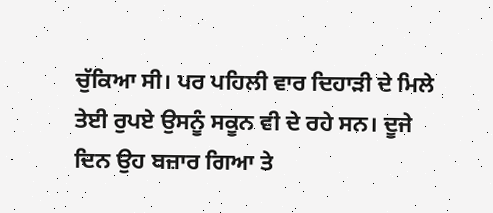ਚੁੱਕਿਆ ਸੀ। ਪਰ ਪਹਿਲੀ ਵਾਰ ਦਿਹਾੜੀ ਦੇ ਮਿਲੇ ਤੇਈ ਰੁਪਏ ਉਸਨੂੰ ਸਕੂਨ ਵੀ ਦੇ ਰਹੇ ਸਨ। ਦੂਜੇ ਦਿਨ ਉਹ ਬਜ਼ਾਰ ਗਿਆ ਤੇ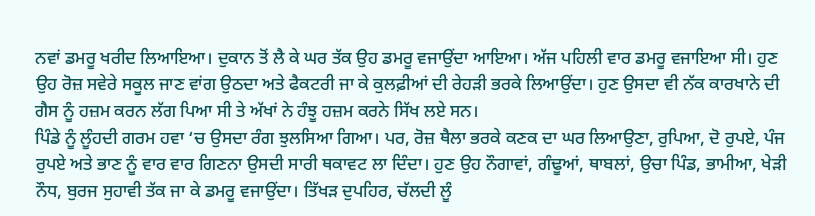ਨਵਾਂ ਡਮਰੂ ਖਰੀਦ ਲਿਆਇਆ। ਦੁਕਾਨ ਤੋਂ ਲੈ ਕੇ ਘਰ ਤੱਕ ਉਹ ਡਮਰੂ ਵਜਾਉਂਦਾ ਆਇਆ। ਅੱਜ ਪਹਿਲੀ ਵਾਰ ਡਮਰੂ ਵਜਾਇਆ ਸੀ। ਹੁਣ ਉਹ ਰੋਜ਼ ਸਵੇਰੇ ਸਕੂਲ ਜਾਣ ਵਾਂਗ ਉਠਦਾ ਅਤੇ ਫੈਕਟਰੀ ਜਾ ਕੇ ਕੁਲਫ਼ੀਆਂ ਦੀ ਰੇਹੜੀ ਭਰਕੇ ਲਿਆਉਂਦਾ। ਹੁਣ ਉਸਦਾ ਵੀ ਨੱਕ ਕਾਰਖਾਨੇ ਦੀ ਗੈਸ ਨੂੰ ਹਜ਼ਮ ਕਰਨ ਲੱਗ ਪਿਆ ਸੀ ਤੇ ਅੱਖਾਂ ਨੇ ਹੰਝੂ ਹਜ਼ਮ ਕਰਨੇ ਸਿੱਖ ਲਏ ਸਨ।
ਪਿੰਡੇ ਨੂੰ ਲੂੰਹਦੀ ਗਰਮ ਹਵਾ ‘ਚ ਉਸਦਾ ਰੰਗ ਝੁਲਸਿਆ ਗਿਆ। ਪਰ, ਰੋਜ਼ ਥੈਲਾ ਭਰਕੇ ਕਣਕ ਦਾ ਘਰ ਲਿਆਉਣਾ, ਰੁਪਿਆ, ਦੋ ਰੁਪਏ, ਪੰਜ ਰੁਪਏ ਅਤੇ ਭਾਣ ਨੂੰ ਵਾਰ ਵਾਰ ਗਿਣਨਾ ਉਸਦੀ ਸਾਰੀ ਥਕਾਵਟ ਲਾ ਦਿੰਦਾ। ਹੁਣ ਉਹ ਨੌਗਾਵਾਂ, ਗੰਢੂਆਂ, ਥਾਬਲਾਂ, ਉਚਾ ਪਿੰਡ, ਭਾਮੀਆ, ਖੇੜੀ ਨੌਧ, ਬੁਰਜ ਸੁਹਾਵੀ ਤੱਕ ਜਾ ਕੇ ਡਮਰੂ ਵਜਾਉਂਦਾ। ਤਿੱਖੜ ਦੁਪਹਿਰ, ਚੱਲਦੀ ਲੂੰ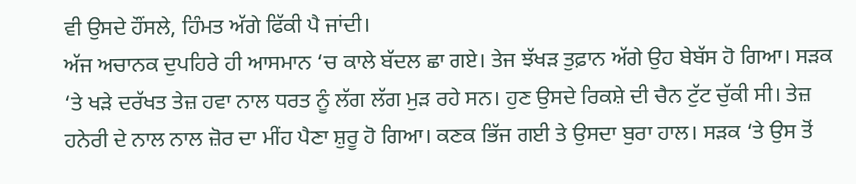ਵੀ ਉਸਦੇ ਹੌਂਸਲੇ, ਹਿੰਮਤ ਅੱਗੇ ਫਿੱਕੀ ਪੈ ਜਾਂਦੀ।
ਅੱਜ ਅਚਾਨਕ ਦੁਪਹਿਰੇ ਹੀ ਆਸਮਾਨ ‘ਚ ਕਾਲੇ ਬੱਦਲ ਛਾ ਗਏ। ਤੇਜ ਝੱਖੜ ਤੁਫ਼ਾਨ ਅੱਗੇ ਉਹ ਬੇਬੱਸ ਹੋ ਗਿਆ। ਸੜਕ ‘ਤੇ ਖੜੇ ਦਰੱਖਤ ਤੇਜ਼ ਹਵਾ ਨਾਲ ਧਰਤ ਨੂੰ ਲੱਗ ਲੱਗ ਮੁੜ ਰਹੇ ਸਨ। ਹੁਣ ਉਸਦੇ ਰਿਕਸ਼ੇ ਦੀ ਚੈਨ ਟੁੱਟ ਚੁੱਕੀ ਸੀ। ਤੇਜ਼ ਹਨੇਰੀ ਦੇ ਨਾਲ ਨਾਲ ਜ਼ੋਰ ਦਾ ਮੀਂਹ ਪੈਣਾ ਸ਼ੁਰੂ ਹੋ ਗਿਆ। ਕਣਕ ਭਿੱਜ ਗਈ ਤੇ ਉਸਦਾ ਬੁਰਾ ਹਾਲ। ਸੜਕ ‘ਤੇ ਉਸ ਤੋਂ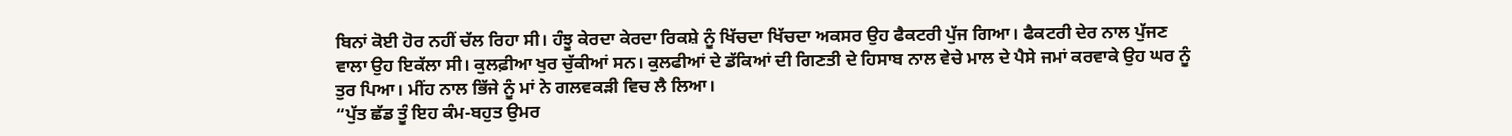ਬਿਨਾਂ ਕੋਈ ਹੋਰ ਨਹੀਂ ਚੱਲ ਰਿਹਾ ਸੀ। ਹੰਝੂ ਕੇਰਦਾ ਕੇਰਦਾ ਰਿਕਸ਼ੇ ਨੂੰ ਖਿੱਚਦਾ ਖਿੱਚਦਾ ਅਕਸਰ ਉਹ ਫੈਕਟਰੀ ਪੁੱਜ ਗਿਆ। ਫੈਕਟਰੀ ਦੇਰ ਨਾਲ ਪੁੱਜਣ ਵਾਲਾ ਉਹ ਇਕੱਲਾ ਸੀ। ਕੁਲਫ਼ੀਆ ਖੁਰ ਚੁੱਕੀਆਂ ਸਨ। ਕੁਲਫੀਆਂ ਦੇ ਡੱਕਿਆਂ ਦੀ ਗਿਣਤੀ ਦੇ ਹਿਸਾਬ ਨਾਲ ਵੇਚੇ ਮਾਲ ਦੇ ਪੈਸੇ ਜਮਾਂ ਕਰਵਾਕੇ ਉਹ ਘਰ ਨੂੰ ਤੁਰ ਪਿਆ। ਮੀਂਹ ਨਾਲ ਭਿੱਜੇ ਨੂੰ ਮਾਂ ਨੇ ਗਲਵਕੜੀ ਵਿਚ ਲੈ ਲਿਆ।
“ਪੁੱਤ ਛੱਡ ਤੂੰ ਇਹ ਕੰਮ-ਬਹੁਤ ਉਮਰ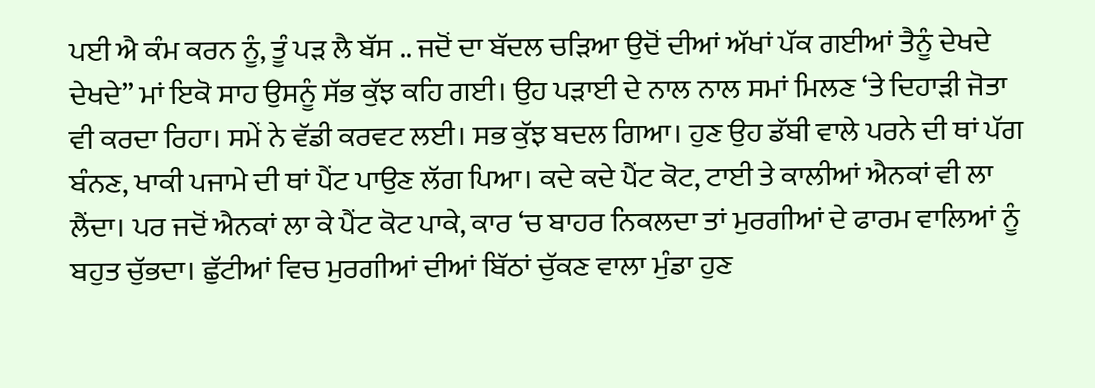ਪਈ ਐ ਕੰਮ ਕਰਨ ਨੂੰ, ਤੂੰ ਪੜ ਲੈ ਬੱਸ .. ਜਦੋਂ ਦਾ ਬੱਦਲ ਚੜਿਆ ਉਦੋਂ ਦੀਆਂ ਅੱਖਾਂ ਪੱਕ ਗਈਆਂ ਤੈਨੂੰ ਦੇਖਦੇ ਦੇਖਦੇ” ਮਾਂ ਇਕੋ ਸਾਹ ਉਸਨੂੰ ਸੱਭ ਕੁੱਝ ਕਹਿ ਗਈ। ਉਹ ਪੜਾਈ ਦੇ ਨਾਲ ਨਾਲ ਸਮਾਂ ਮਿਲਣ ‘ਤੇ ਦਿਹਾੜੀ ਜੋਤਾ ਵੀ ਕਰਦਾ ਰਿਹਾ। ਸਮੇਂ ਨੇ ਵੱਡੀ ਕਰਵਟ ਲਈ। ਸਭ ਕੁੱਝ ਬਦਲ ਗਿਆ। ਹੁਣ ਉਹ ਡੱਬੀ ਵਾਲੇ ਪਰਨੇ ਦੀ ਥਾਂ ਪੱਗ ਬੰਨਣ, ਖਾਕੀ ਪਜਾਮੇ ਦੀ ਥਾਂ ਪੈਂਟ ਪਾਉਣ ਲੱਗ ਪਿਆ। ਕਦੇ ਕਦੇ ਪੈਂਟ ਕੋਟ, ਟਾਈ ਤੇ ਕਾਲੀਆਂ ਐਨਕਾਂ ਵੀ ਲਾ ਲੈਂਦਾ। ਪਰ ਜਦੋਂ ਐਨਕਾਂ ਲਾ ਕੇ ਪੈਂਟ ਕੋਟ ਪਾਕੇ, ਕਾਰ ‘ਚ ਬਾਹਰ ਨਿਕਲਦਾ ਤਾਂ ਮੁਰਗੀਆਂ ਦੇ ਫਾਰਮ ਵਾਲਿਆਂ ਨੂੰ ਬਹੁਤ ਚੁੱਭਦਾ। ਛੁੱਟੀਆਂ ਵਿਚ ਮੁਰਗੀਆਂ ਦੀਆਂ ਬਿੱਠਾਂ ਚੁੱਕਣ ਵਾਲਾ ਮੁੰਡਾ ਹੁਣ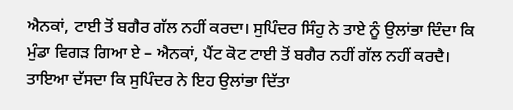ਐਨਕਾਂ, ਟਾਈ ਤੋਂ ਬਗੈਰ ਗੱਲ ਨਹੀਂ ਕਰਦਾ। ਸੁਪਿੰਦਰ ਸਿੰਹੁ ਨੇ ਤਾਏ ਨੂੰ ਉਲਾਂਭਾ ਦਿੰਦਾ ਕਿ ਮੁੰਡਾ ਵਿਗੜ ਗਿਆ ਏ – ਐਨਕਾਂ, ਪੈਂਟ ਕੋਟ ਟਾਈ ਤੋਂ ਬਗੈਰ ਨਹੀਂ ਗੱਲ ਨਹੀਂ ਕਰਦੈ। ਤਾਇਆ ਦੱਸਦਾ ਕਿ ਸੁਪਿੰਦਰ ਨੇ ਇਹ ਉਲਾਂਭਾ ਦਿੱਤਾ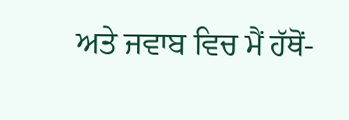ਅਤੇ ਜਵਾਬ ਵਿਚ ਮੈਂ ਹੱਥੋਂ-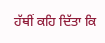ਹੱਥੀਂ ਕਹਿ ਦਿੱਤਾ ਕਿ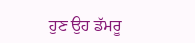ਹੁਣ ਉਹ ਡੱਮਰੂ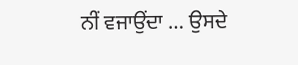ਨੀਂ ਵਜਾਉਂਦਾ … ਉਸਦੇ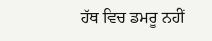ਹੱਥ ਵਿਚ ਡਮਰੂ ਨਹੀਂ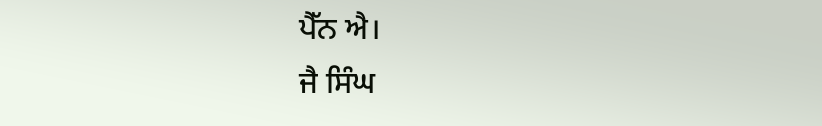ਪੈੱਨ ਐ।
ਜੈ ਸਿੰਘ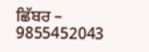ਛਿੱਬਰ – 9855452043